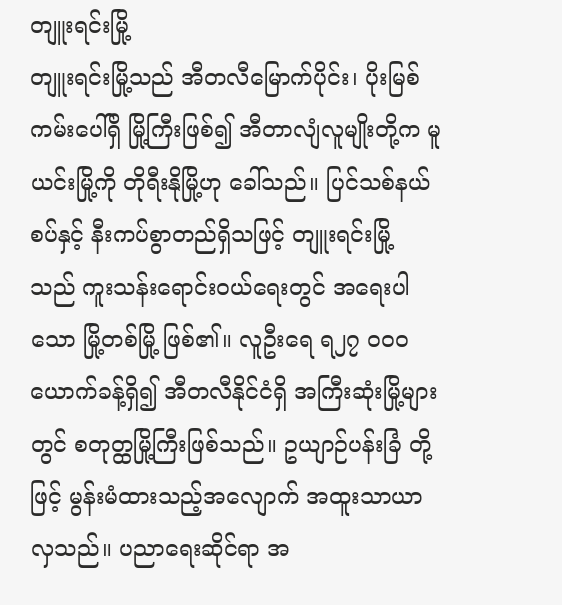တျူးရင်းမြို့
တျူးရင်းမြို့သည် အီတလီမြောက်ပိုင်း၊ ပိုးမြစ်ကမ်းပေါ်ရှိ မြို့ကြီးဖြစ်၍ အီတာလျံလူမျိုးတို့က မူယင်းမြို့ကို တိုရီးနိုမြို့ဟု ခေါ်သည်။ ပြင်သစ်နယ်စပ်နှင့် နီးကပ်စွာတည်ရှိသဖြင့် တျူးရင်းမြို့ သည် ကူးသန်းရောင်းဝယ်ရေးတွင် အရေးပါသော မြို့တစ်မြို့ ဖြစ်၏။ လူဦးရေ ရ၂၇ ဝဝဝ ယောက်ခန့်ရှိ၍ အီတလီနိုင်ငံရှိ အကြီးဆုံးမြို့များတွင် စတုတ္ထမြို့ကြီးဖြစ်သည်။ ဥယျာဉ်ပန်းခြံ တို့ဖြင့် မွန်းမံထားသည့်အလျောက် အထူးသာယာလှသည်။ ပညာရေးဆိုင်ရာ အ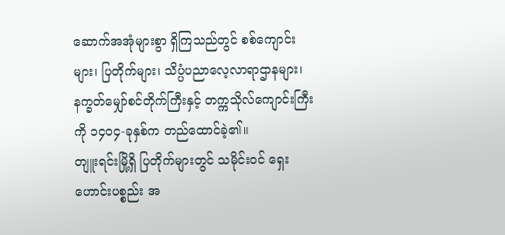ဆောက်အအုံများစွာ ရှိကြသည်တွင် စစ်ကျောင်းများ၊ ပြတိုက်များ၊ သိပ္ပံပညာလေ့လာရာဌာနများ၊ နက္ခတ်မျှော်စင်တိုက်ကြီးနှင့် တက္ကသိုလ်ကျောင်းကြီးကို ၁၄ဝ၄-ခုနှစ်က တည်ထောင်ခဲ့၏။
တျူးရင်းမြို့ရှိ ပြတိုက်များတွင် သမိုင်းဝင် ရှေးဟောင်းပစ္စည်း အ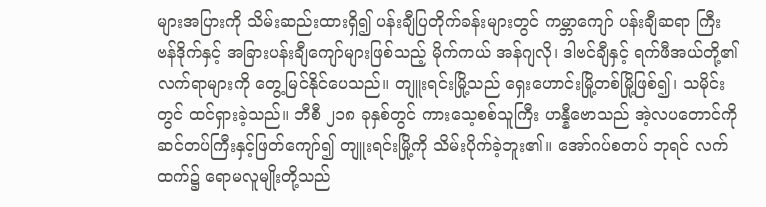များအပြားကို သိမ်းဆည်းထားရှိ၍ ပန်းချီပြတိုက်ခန်းများတွင် ကမ္ဘာကျော် ပန်းချီဆရာ ကြီး ဗန်ဒိုက်နှင့် အခြားပန်းချီကျော်များဖြစ်သည့် မိုက်ကယ် အန်ဂျလို၊ ဒါဗင်ချီနှင့် ရက်ဖီအယ်တို့၏ လက်ရာများကို တွေ့မြင်နိုင်ပေသည်။ တျူးရင်းမြို့သည် ရှေးဟောင်းမြို့တစ်မြို့ဖြစ်၍၊ သမိုင်းတွင် ထင်ရှားခဲ့သည်။ ဘီစီ ၂၁၈ ခုနှစ်တွင် ကားသေ့စစ်သူကြီး ဟန္နီဗောသည် အဲ့လပတောင်ကို ဆင်တပ်ကြီးနှင့်ဖြတ်ကျော်၍ တျူးရင်းမြို့ကို သိမ်းပိုက်ခဲ့ဘူး၏။ အော်ဂပ်စတပ် ဘုရင် လက်ထက်၌ ရောမလူမျိုးတို့သည်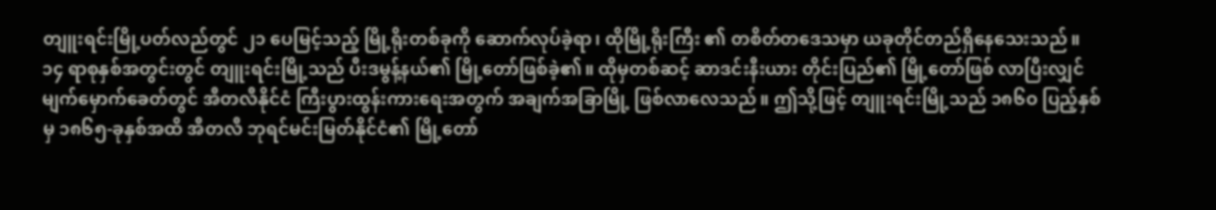တျူးရင်းမြို့ပတ်လည်တွင် ၂၁ ပေမြင့်သည့် မြို့ရိုးတစ်ခုကို ဆောက်လုပ်ခဲ့ရာ၊ ထိုမြို့ရိုးကြီး ၏ တစိတ်တဒေသမှာ ယခုတိုင်တည်ရှိနေသေးသည်။ ၁၄ ရာစုနှစ်အတွင်းတွင် တျူးရင်းမြို့သည် ပီးဒမွန့်နယ်၏ မြို့တော်ဖြစ်ခဲ့၏။ ထိုမှတစ်ဆင့် ဆာဒင်းနီးယား တိုင်းပြည်၏ မြို့တော်ဖြစ် လာပြီးလျှင် မျက်မှောက်ခေတ်တွင် အီတလီနိုင်ငံ ကြီးပွားထွန်းကားရေးအတွက် အချက်အခြာမြို့ ဖြစ်လာလေသည်။ ဤသို့ဖြင့် တျူးရင်းမြို့သည် ၁၈၆ဝ ပြည့်နှစ်မှ ၁၈၆၅-ခုနှစ်အထိ အီတလီ ဘုရင်မင်းမြတ်နိုင်ငံ၏ မြို့တော်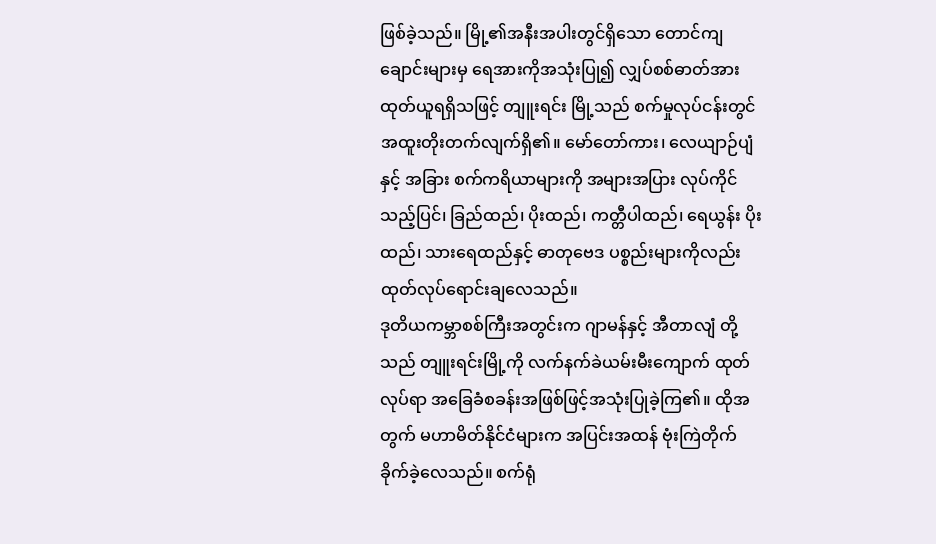ဖြစ်ခဲ့သည်။ မြို့၏အနီးအပါးတွင်ရှိသော တောင်ကျချောင်းများမှ ရေအားကိုအသုံးပြု၍ လျှပ်စစ်ဓာတ်အား ထုတ်ယူရရှိသဖြင့် တျူးရင်း မြို့သည် စက်မှုလုပ်ငန်းတွင် အထူးတိုးတက်လျက်ရှိ၏။ မော်တော်ကား၊ လေယျာဉ်ပျံနှင့် အခြား စက်ကရိယာများကို အများအပြား လုပ်ကိုင်သည့်ပြင်၊ ခြည်ထည်၊ ပိုးထည်၊ ကတ္တီပါထည်၊ ရေယွန်း ပိုးထည်၊ သားရေထည်နှင့် ဓာတုဗေဒ ပစ္စည်းများကိုလည်း ထုတ်လုပ်ရောင်းချလေသည်။
ဒုတိယကမ္ဘာစစ်ကြီးအတွင်းက ဂျာမန်နှင့် အီတာလျံ တို့သည် တျူးရင်းမြို့ကို လက်နက်ခဲယမ်းမီးကျောက် ထုတ်လုပ်ရာ အခြေခံစခန်းအဖြစ်ဖြင့်အသုံးပြုခဲ့ကြ၏။ ထိုအတွက် မဟာမိတ်နိုင်ငံများက အပြင်းအထန် ဗုံးကြဲတိုက်ခိုက်ခဲ့လေသည်။ စက်ရုံ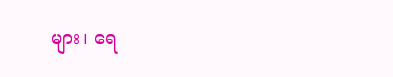များ၊ ရေ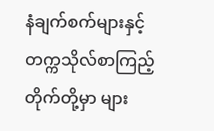နံချက်စက်များနှင့် တက္ကသိုလ်စာကြည့်တိုက်တို့မှာ များ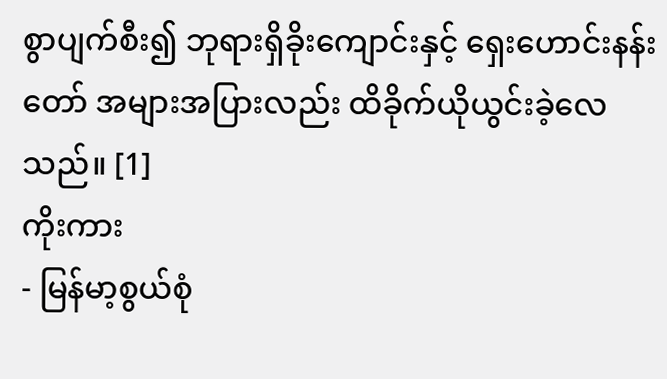စွာပျက်စီး၍ ဘုရားရှိခိုးကျောင်းနှင့် ရှေးဟောင်းနန်းတော် အများအပြားလည်း ထိခိုက်ယိုယွင်းခဲ့လေသည်။ [1]
ကိုးကား
- မြန်မာ့စွယ်စုံ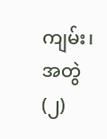ကျမ်း၊ အတွဲ(၂)